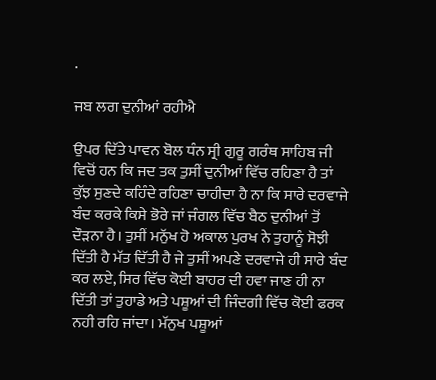.

ਜਬ ਲਗ ਦੁਨੀਆਂ ਰਹੀਐ

ਉਪਰ ਦਿੱਤੇ ਪਾਵਨ ਬੋਲ ਧੰਨ ਸ੍ਰੀ ਗੁਰੂ ਗਰੰਥ ਸਾਹਿਬ ਜੀ ਵਿਚੋਂ ਹਨ ਕਿ ਜਦ ਤਕ ਤੁਸੀਂ ਦੁਨੀਆਂ ਵਿੱਚ ਰਹਿਣਾ ਹੈ ਤਾਂ ਕੁੱਝ ਸੁਣਦੇ ਕਹਿੰਦੇ ਰਹਿਣਾ ਚਾਹੀਦਾ ਹੈ ਨਾ ਕਿ ਸਾਰੇ ਦਰਵਾਜੇ ਬੰਦ ਕਰਕੇ ਕਿਸੇ ਭੋਰੇ ਜਾਂ ਜੰਗਲ ਵਿੱਚ ਬੈਠ ਦੁਨੀਆਂ ਤੋਂ ਦੌੜਨਾ ਹੈ। ਤੁਸੀਂ ਮਨੁੱਖ ਹੋ ਅਕਾਲ ਪੁਰਖ ਨੇ ਤੁਹਾਨੂੰ ਸੋਝੀ ਦਿੱਤੀ ਹੈ ਮੱਤ ਦਿੱਤੀ ਹੈ ਜੇ ਤੁਸੀਂ ਅਪਣੇ ਦਰਵਾਜੇ ਹੀ ਸਾਰੇ ਬੰਦ ਕਰ ਲਏ, ਸਿਰ ਵਿੱਚ ਕੋਈ ਬਾਹਰ ਦੀ ਹਵਾ ਜਾਣ ਹੀ ਨਾ ਦਿੱਤੀ ਤਾਂ ਤੁਹਾਡੇ ਅਤੇ ਪਸ਼ੂਆਂ ਦੀ ਜਿੰਦਗੀ ਵਿੱਚ ਕੋਈ ਫਰਕ ਨਹੀ ਰਹਿ ਜਾਂਦਾ। ਮੱਨੁਖ ਪਸ਼ੂਆਂ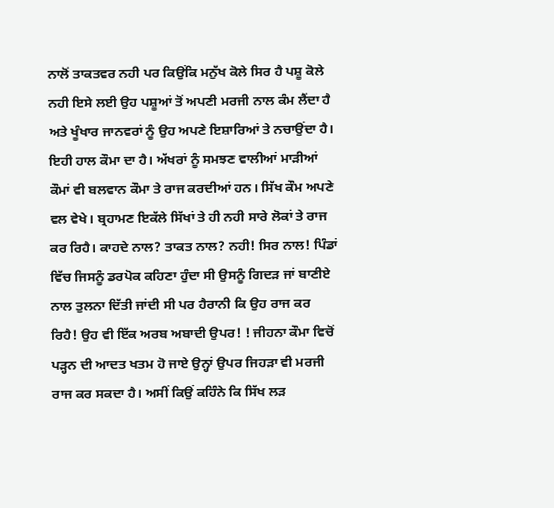ਨਾਲੋਂ ਤਾਕਤਵਰ ਨਹੀ ਪਰ ਕਿਉਂਕਿ ਮਨੁੱਖ ਕੋਲੇ ਸਿਰ ਹੈ ਪਸ਼ੂ ਕੋਲੇ ਨਹੀ ਇਸੇ ਲਈ ਉਹ ਪਸ਼ੂਆਂ ਤੋਂ ਅਪਣੀ ਮਰਜੀ ਨਾਲ ਕੰਮ ਲੈਂਦਾ ਹੈ ਅਤੇ ਖੂੰਖਾਰ ਜਾਨਵਰਾਂ ਨੂੰ ਉਹ ਅਪਣੇ ਇਸ਼ਾਰਿਆਂ ਤੇ ਨਚਾਉਂਦਾ ਹੈ।
ਇਹੀ ਹਾਲ ਕੌਮਾ ਦਾ ਹੈ। ਅੱਖਰਾਂ ਨੂੰ ਸਮਝਣ ਵਾਲੀਆਂ ਮਾੜੀਆਂ ਕੌਮਾਂ ਵੀ ਬਲਵਾਨ ਕੌਮਾ ਤੇ ਰਾਜ ਕਰਦੀਆਂ ਹਨ। ਸਿੱਖ ਕੌਮ ਅਪਣੇ ਵਲ ਵੇਖੇ। ਬ੍ਰਹਾਮਣ ਇਕੱਲੇ ਸਿੱਖਾਂ ਤੇ ਹੀ ਨਹੀ ਸਾਰੇ ਲੋਕਾਂ ਤੇ ਰਾਜ ਕਰ ਰਿਹੈ। ਕਾਹਦੇ ਨਾਲ? ਤਾਕਤ ਨਾਲ? ਨਹੀ! ਸਿਰ ਨਾਲ! ਪਿੰਡਾਂ ਵਿੱਚ ਜਿਸਨੂੰ ਡਰਪੋਕ ਕਹਿਣਾ ਹੁੰਦਾ ਸੀ ਉਸਨੂੰ ਗਿਦੜ ਜਾਂ ਬਾਣੀਏ ਨਾਲ ਤੁਲਨਾ ਦਿੱਤੀ ਜਾਂਦੀ ਸੀ ਪਰ ਹੈਰਾਨੀ ਕਿ ਉਹ ਰਾਜ ਕਰ ਰਿਹੈ! ਉਹ ਵੀ ਇੱਕ ਅਰਬ ਅਬਾਦੀ ਉਪਰ! ! ਜੀਹਨਾ ਕੌਮਾ ਵਿਚੋਂ ਪੜ੍ਹਨ ਦੀ ਆਦਤ ਖਤਮ ਹੋ ਜਾਏ ਉਨ੍ਹਾਂ ਉਪਰ ਜਿਹੜਾ ਵੀ ਮਰਜੀ ਰਾਜ ਕਰ ਸਕਦਾ ਹੈ। ਅਸੀਂ ਕਿਉਂ ਕਹਿੰਨੇ ਕਿ ਸਿੱਖ ਲੜ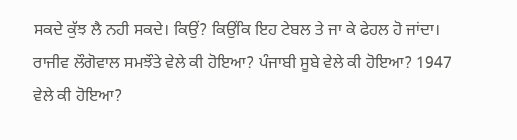ਸਕਦੇ ਕੁੱਝ ਲੈ ਨਹੀ ਸਕਦੇ। ਕਿਉਂ? ਕਿਉਂਕਿ ਇਹ ਟੇਬਲ ਤੇ ਜਾ ਕੇ ਫੇਹਲ ਹੋ ਜਾਂਦਾ। ਰਾਜੀਵ ਲੌਗੋਵਾਲ ਸਮਝੌਤੇ ਵੇਲੇ ਕੀ ਹੋਇਆ? ਪੰਜਾਬੀ ਸੂਬੇ ਵੇਲੇ ਕੀ ਹੋਇਆ? 1947 ਵੇਲੇ ਕੀ ਹੋਇਆ?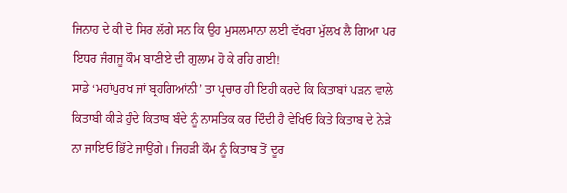ਜਿਨਾਹ ਦੇ ਕੀ ਦੋ ਸਿਰ ਲੱਗੇ ਸਨ ਕਿ ਉਹ ਮੁਸਲਮਾਨਾ ਲਈ ਵੱਖਰਾ ਮੁੱਲਖ ਲੈ ਗਿਆ ਪਰ ਇਧਰ ਜੰਗਜੂ ਕੌਮ ਬਾਣੀਏ ਦੀ ਗੁਲਾਮ ਹੋ ਕੇ ਰਹਿ ਗਈ!
ਸਾਡੇ ‘ਮਹਾਂਪੁਰਖ ਜਾਂ ਬ੍ਰਹਗਿਆਂਨੀ’ ਤਾ ਪ੍ਰਚਾਰ ਹੀ ਇਹੀ ਕਰਦੇ ਕਿ ਕਿਤਾਬਾਂ ਪੜਨ ਵਾਲੇ ਕਿਤਾਬੀ ਕੀੜੇ ਹੁੰਦੇ ਕਿਤਾਬ ਬੰਦੇ ਨੂੰ ਨਾਸਤਿਕ ਕਰ ਦਿੰਦੀ ਹੈ ਵੇਖਿਓ ਕਿਤੇ ਕਿਤਾਬ ਦੇ ਨੇੜੇ ਨਾ ਜਾਇਓ ਭਿੱਟੇ ਜਾਉਂਗੇ। ਜਿਹੜੀ ਕੌਮ ਨੂੰ ਕਿਤਾਬ ਤੋਂ ਦੂਰ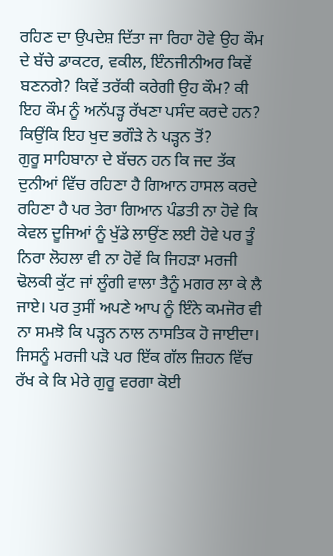ਰਹਿਣ ਦਾ ਉਪਦੇਸ਼ ਦਿੱਤਾ ਜਾ ਰਿਹਾ ਹੋਵੇ ਉਹ ਕੌਮ ਦੇ ਬੱਚੇ ਡਾਕਟਰ, ਵਕੀਲ, ਇੰਨਜੀਨੀਅਰ ਕਿਵੇਂ ਬਣਨਗੇ? ਕਿਵੇਂ ਤਰੱਕੀ ਕਰੇਗੀ ਉਹ ਕੌਮ? ਕੀ ਇਹ ਕੌਮ ਨੂੰ ਅਨੱਪੜ੍ਹ ਰੱਖਣਾ ਪਸੰਦ ਕਰਦੇ ਹਨ? ਕਿਉਂਕਿ ਇਹ ਖੁਦ ਭਗੌੜੇ ਨੇ ਪੜ੍ਹਨ ਤੋਂ?
ਗੁਰੂ ਸਾਹਿਬਾਨਾ ਦੇ ਬੱਚਨ ਹਨ ਕਿ ਜਦ ਤੱਕ ਦੁਨੀਆਂ ਵਿੱਚ ਰਹਿਣਾ ਹੈ ਗਿਆਨ ਹਾਸਲ ਕਰਦੇ ਰਹਿਣਾ ਹੈ ਪਰ ਤੇਰਾ ਗਿਆਨ ਪੰਡਤੀ ਨਾ ਹੋਵੇ ਕਿ ਕੇਵਲ ਦੂਜਿਆਂ ਨੂੰ ਖੁੱਡੇ ਲਾਉਂਣ ਲਈ ਹੋਵੇ ਪਰ ਤੂੰ ਨਿਰਾ ਲੋਹਲਾ ਵੀ ਨਾ ਹੋਵੇਂ ਕਿ ਜਿਹੜਾ ਮਰਜੀ ਢੋਲਕੀ ਕੁੱਟ ਜਾਂ ਲੂੰਗੀ ਵਾਲਾ ਤੈਨੂੰ ਮਗਰ ਲਾ ਕੇ ਲੈ ਜਾਏ। ਪਰ ਤੁਸੀਂ ਅਪਣੇ ਆਪ ਨੂੰ ਇੰਨੇ ਕਮਜੋਰ ਵੀ ਨਾ ਸਮਝੋ ਕਿ ਪੜ੍ਹਨ ਨਾਲ ਨਾਸਤਿਕ ਹੋ ਜਾਈਦਾ। ਜਿਸਨੂੰ ਮਰਜੀ ਪੜੋ ਪਰ ਇੱਕ ਗੱਲ ਜ਼ਿਹਨ ਵਿੱਚ ਰੱਖ ਕੇ ਕਿ ਮੇਰੇ ਗੁਰੂ ਵਰਗਾ ਕੋਈ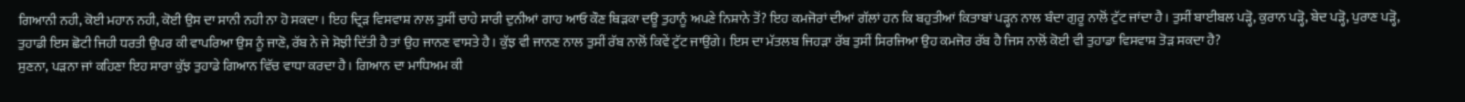ਗਿਆਨੀ ਨਹੀ, ਕੋਈ ਮਹਾਨ ਨਹੀ, ਕੋਈ ਉਸ ਦਾ ਸਾਨੀ ਨਹੀ ਨਾ ਹੋ ਸਕਦਾ। ਇਹ ਦ੍ਰਿੜ ਵਿਸਵਾਸ਼ ਨਾਲ ਤੁਸੀਂ ਚਾਹੇ ਸਾਰੀ ਦੁਨੀਆਂ ਗਾਹ ਆਓ ਕੌਣ ਥਿੜਕਾ ਦਊ ਤੁਹਾਨੂੰ ਅਪਣੇ ਨਿਸ਼ਾਨੇ ਤੋਂ? ਇਹ ਕਮਜੋਰਾਂ ਦੀਆਂ ਗੱਲਾਂ ਹਨ ਕਿ ਬਹੁਤੀਆਂ ਕਿਤਾਬਾਂ ਪੜ੍ਹਨ ਨਾਲ ਬੰਦਾ ਗੁਰੂ ਨਾਲੋਂ ਟੁੱਟ ਜਾਂਦਾ ਹੈ। ਤੁਸੀਂ ਬਾਈਬਲ ਪੜ੍ਹੋ, ਕੁਰਾਨ ਪੜ੍ਹੋ, ਬੇਦ ਪੜ੍ਹੋ, ਪੁਰਾਣ ਪੜ੍ਹੋ, ਤੁਹਾਡੀ ਇਸ ਛੋਟੀ ਜਿਹੀ ਧਰਤੀ ਉਪਰ ਕੀ ਵਾਪਰਿਆ ਉਸ ਨੂੰ ਜਾਣੋ, ਰੱਬ ਨੇ ਜੇ ਸੋਝੀ ਦਿੱਤੀ ਹੈ ਤਾਂ ਉਹ ਜਾਨਣ ਵਾਸਤੇ ਹੈ। ਕੁੱਝ ਵੀ ਜਾਨਣ ਨਾਲ ਤੁਸੀਂ ਰੱਬ ਨਾਲੋਂ ਕਿਵੇਂ ਟੁੱਟ ਜਾਉਂਗੇ। ਇਸ ਦਾ ਮੱਤਲਬ ਜਿਹੜਾ ਰੱਬ ਤੁਸੀਂ ਸਿਰਜਿਆ ਉਹ ਕਮਜੋਰ ਰੱਬ ਹੈ ਜਿਸ ਨਾਲੋਂ ਕੋਈ ਵੀ ਤੁਹਾਡਾ ਵਿਸਵਾਸ਼ ਤੋੜ ਸਕਦਾ ਹੈ?
ਸੁਣਨਾ, ਪੜਨਾ ਜਾਂ ਕਹਿਣਾ ਇਹ ਸਾਰਾ ਕੁੱਝ ਤੁਹਾਡੇ ਗਿਆਨ ਵਿੱਚ ਵਾਧਾ ਕਰਦਾ ਹੈ। ਗਿਆਨ ਦਾ ਮਾਧਿਅਮ ਕੀ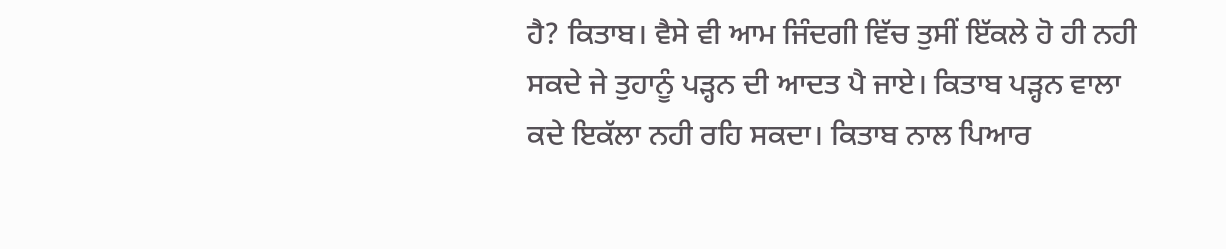ਹੈ? ਕਿਤਾਬ। ਵੈਸੇ ਵੀ ਆਮ ਜਿੰਦਗੀ ਵਿੱਚ ਤੁਸੀਂ ਇੱਕਲੇ ਹੋ ਹੀ ਨਹੀ ਸਕਦੇ ਜੇ ਤੁਹਾਨੂੰ ਪੜ੍ਹਨ ਦੀ ਆਦਤ ਪੈ ਜਾਏ। ਕਿਤਾਬ ਪੜ੍ਹਨ ਵਾਲਾ ਕਦੇ ਇਕੱਲਾ ਨਹੀ ਰਹਿ ਸਕਦਾ। ਕਿਤਾਬ ਨਾਲ ਪਿਆਰ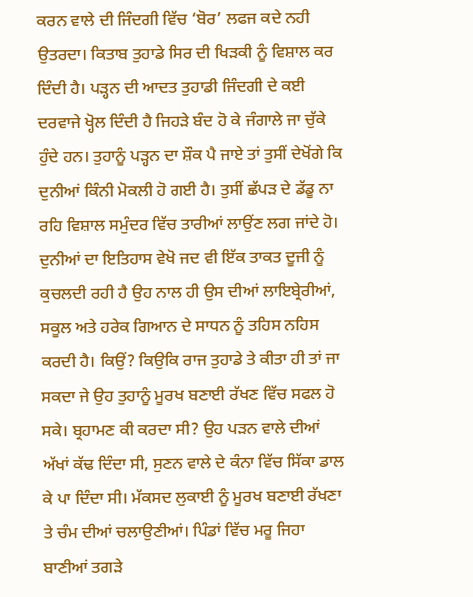ਕਰਨ ਵਾਲੇ ਦੀ ਜਿੰਦਗੀ ਵਿੱਚ ‘ਬੋਰ’ ਲਫਜ ਕਦੇ ਨਹੀ ਉਤਰਦਾ। ਕਿਤਾਬ ਤੁਹਾਡੇ ਸਿਰ ਦੀ ਖਿੜਕੀ ਨੂੰ ਵਿਸ਼ਾਲ ਕਰ ਦਿੰਦੀ ਹੈ। ਪੜ੍ਹਨ ਦੀ ਆਦਤ ਤੁਹਾਡੀ ਜਿੰਦਗੀ ਦੇ ਕਈ ਦਰਵਾਜੇ ਖ੍ਹੋਲ ਦਿੰਦੀ ਹੈ ਜਿਹੜੇ ਬੰਦ ਹੋ ਕੇ ਜੰਗਾਲੇ ਜਾ ਚੁੱਕੇ ਹੁੰਦੇ ਹਨ। ਤੁਹਾਨੂੰ ਪੜ੍ਹਨ ਦਾ ਸ਼ੌਕ ਪੈ ਜਾਏ ਤਾਂ ਤੁਸੀਂ ਦੇਖੋਂਗੇ ਕਿ ਦੁਨੀਆਂ ਕਿੰਨੀ ਮੋਕਲੀ ਹੋ ਗਈ ਹੈ। ਤੁਸੀਂ ਛੱਪੜ ਦੇ ਡੱਡੂ ਨਾ ਰਹਿ ਵਿਸ਼ਾਲ ਸਮੁੰਦਰ ਵਿੱਚ ਤਾਰੀਆਂ ਲਾਉਂਣ ਲਗ ਜਾਂਦੇ ਹੋ।
ਦੁਨੀਆਂ ਦਾ ਇਤਿਹਾਸ ਵੇਖੋ ਜਦ ਵੀ ਇੱਕ ਤਾਕਤ ਦੂਜੀ ਨੂੰ ਕੁਚਲਦੀ ਰਹੀ ਹੈ ਉਹ ਨਾਲ ਹੀ ਉਸ ਦੀਆਂ ਲਾਇਬ੍ਰੇਰੀਆਂ, ਸਕੂਲ ਅਤੇ ਹਰੇਕ ਗਿਆਨ ਦੇ ਸਾਧਨ ਨੂੰ ਤਹਿਸ ਨਹਿਸ ਕਰਦੀ ਹੈ। ਕਿਉਂ? ਕਿਉਕਿ ਰਾਜ ਤੁਹਾਡੇ ਤੇ ਕੀਤਾ ਹੀ ਤਾਂ ਜਾ ਸਕਦਾ ਜੇ ਉਹ ਤੁਹਾਨੂੰ ਮੂਰਖ ਬਣਾਈ ਰੱਖਣ ਵਿੱਚ ਸਫਲ ਹੋ ਸਕੇ। ਬ੍ਰਹਾਮਣ ਕੀ ਕਰਦਾ ਸੀ? ਉਹ ਪੜਨ ਵਾਲੇ ਦੀਆਂ ਅੱਖਾਂ ਕੱਢ ਦਿੰਦਾ ਸੀ, ਸੁਣਨ ਵਾਲੇ ਦੇ ਕੰਨਾ ਵਿੱਚ ਸਿੱਕਾ ਡਾਲ ਕੇ ਪਾ ਦਿੰਦਾ ਸੀ। ਮੱਕਸਦ ਲੁਕਾਈ ਨੂੰ ਮੂਰਖ ਬਣਾਈ ਰੱਖਣਾ ਤੇ ਚੰਮ ਦੀਆਂ ਚਲਾਉਣੀਆਂ। ਪਿੰਡਾਂ ਵਿੱਚ ਮਰੂ ਜਿਹਾ ਬਾਣੀਆਂ ਤਗੜੇ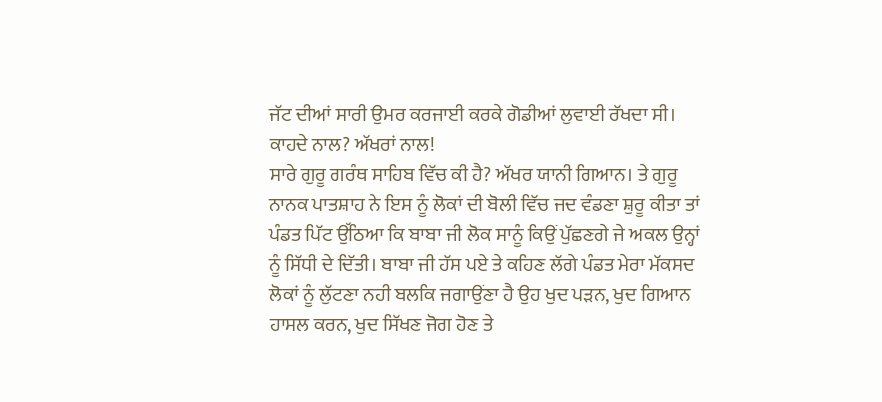ਜੱਟ ਦੀਆਂ ਸਾਰੀ ਉਮਰ ਕਰਜਾਈ ਕਰਕੇ ਗੋਡੀਆਂ ਲੁਵਾਈ ਰੱਖਦਾ ਸੀ। ਕਾਹਦੇ ਨਾਲ? ਅੱਖਰਾਂ ਨਾਲ!
ਸਾਰੇ ਗੁਰੂ ਗਰੰਥ ਸਾਹਿਬ ਵਿੱਚ ਕੀ ਹੈ? ਅੱਖਰ ਯਾਨੀ ਗਿਆਨ। ਤੇ ਗੁਰੂ ਨਾਨਕ ਪਾਤਸ਼ਾਹ ਨੇ ਇਸ ਨੂੰ ਲੋਕਾਂ ਦੀ ਬੋਲੀ ਵਿੱਚ ਜਦ ਵੰਡਣਾ ਸ਼ੁਰੂ ਕੀਤਾ ਤਾਂ ਪੰਡਤ ਪਿੱਟ ਉੱਠਿਆ ਕਿ ਬਾਬਾ ਜੀ ਲੋਕ ਸਾਨੂੰ ਕਿਉਂ ਪੁੱਛਣਗੇ ਜੇ ਅਕਲ ਉਨ੍ਹਾਂ ਨੂੰ ਸਿੱਧੀ ਦੇ ਦਿੱਤੀ। ਬਾਬਾ ਜੀ ਹੱਸ ਪਏ ਤੇ ਕਹਿਣ ਲੱਗੇ ਪੰਡਤ ਮੇਰਾ ਮੱਕਸਦ ਲੋਕਾਂ ਨੂੰ ਲੁੱਟਣਾ ਨਹੀ ਬਲਕਿ ਜਗਾਉਂਣਾ ਹੈ ਉਹ ਖੁਦ ਪੜਨ, ਖੁਦ ਗਿਆਨ ਹਾਸਲ ਕਰਨ, ਖੁਦ ਸਿੱਖਣ ਜੋਗ ਹੋਣ ਤੇ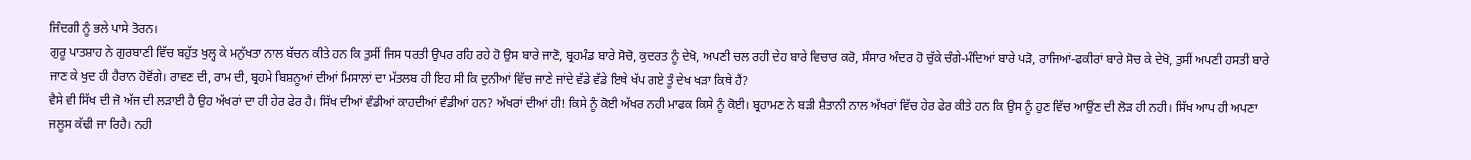ਜਿੰਦਗੀ ਨੂੰ ਭਲੇ ਪਾਸੇ ਤੋਰਨ।
ਗੁਰੂ ਪਾਤਸ਼ਾਹ ਨੇ ਗੁਰਬਾਣੀ ਵਿੱਚ ਬਹੁੱਤ ਖੁਲ੍ਹ ਕੇ ਮਨੁੱਖਤਾ ਨਾਲ ਬੱਚਨ ਕੀਤੇ ਹਨ ਕਿ ਤੁਸੀਂ ਜਿਸ ਧਰਤੀ ਉਪਰ ਰਹਿ ਰਹੇ ਹੋ ਉਸ ਬਾਰੇ ਜਾਣੋ, ਬ੍ਰਹਮੰਡ ਬਾਰੇ ਸੋਚੋ, ਕੁਦਰਤ ਨੂੰ ਦੇਖੋ, ਅਪਣੀ ਚਲ ਰਹੀ ਦੇਹ ਬਾਰੇ ਵਿਚਾਰ ਕਰੋ, ਸੰਸਾਰ ਅੰਦਰ ਹੋ ਚੁੱਕੇ ਚੰਗੇ-ਮੰਦਿਆਂ ਬਾਰੇ ਪੜੋ, ਰਾਜਿਆਂ-ਫਕੀਰਾਂ ਬਾਰੇ ਸੋਚ ਕੇ ਦੇਖੋ, ਤੁਸੀਂ ਅਪਣੀ ਹਸਤੀ ਬਾਰੇ ਜਾਣ ਕੇ ਖੁਦ ਹੀ ਹੈਰਾਨ ਹੋਵੋਂਗੇ। ਰਾਵਣ ਦੀ, ਰਾਮ ਦੀ, ਬ੍ਰਹਮੇ ਬਿਸ਼ਨੂਆਂ ਦੀਆਂ ਮਿਸਾਲਾਂ ਦਾ ਮੱਤਲਬ ਹੀ ਇਹ ਸੀ ਕਿ ਦੁਨੀਆਂ ਵਿੱਚ ਜਾਣੇ ਜਾਂਦੇ ਵੱਡੇ ਵੱਡੇ ਇਥੇ ਖੱਪ ਗਏ ਤੂੰ ਦੇਖ ਖੜਾ ਕਿਥੇ ਹੈਂ?
ਵੈਸੇ ਵੀ ਸਿੱਖ ਦੀ ਜੋ ਅੱਜ ਦੀ ਲੜਾਈ ਹੈ ਉਹ ਅੱਖਰਾਂ ਦਾ ਹੀ ਹੇਰ ਫੇਰ ਹੈ। ਸਿੱਖ ਦੀਆਂ ਵੰਡੀਆਂ ਕਾਹਦੀਆਂ ਵੰਡੀਆਂ ਹਨ? ਅੱਖਰਾਂ ਦੀਆਂ ਹੀ! ਕਿਸੇ ਨੂੰ ਕੋਈ ਅੱਖਰ ਨਹੀ ਮਾਫਕ ਕਿਸੇ ਨੂੰ ਕੋਈ। ਬ੍ਰਹਾਮਣ ਨੇ ਬੜੀ ਸ਼ੈਤਾਨੀ ਨਾਲ ਅੱਖਰਾਂ ਵਿੱਚ ਹੇਰ ਫੇਰ ਕੀਤੇ ਹਨ ਕਿ ਉਸ ਨੂੰ ਹੁਣ ਵਿੱਚ ਆਉਂਣ ਦੀ ਲੋੜ ਹੀ ਨਹੀ। ਸਿੱਖ ਆਪ ਹੀ ਅਪਣਾ ਜਲੂਸ ਕੱਢੀ ਜਾ ਰਿਹੈ। ਨਹੀ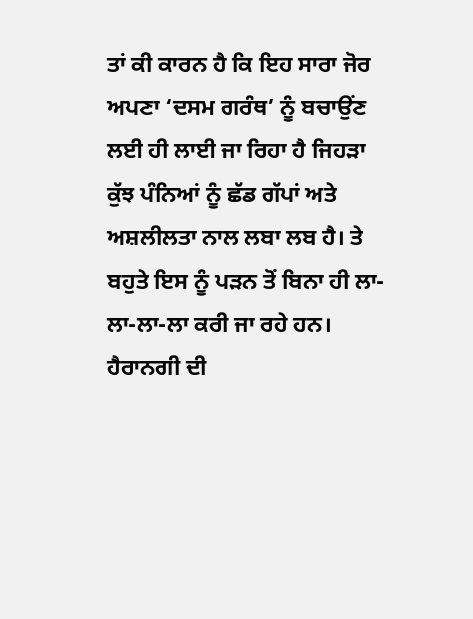ਤਾਂ ਕੀ ਕਾਰਨ ਹੈ ਕਿ ਇਹ ਸਾਰਾ ਜੋਰ ਅਪਣਾ ‘ਦਸਮ ਗਰੰਥ’ ਨੂੰ ਬਚਾਉਂਣ ਲਈ ਹੀ ਲਾਈ ਜਾ ਰਿਹਾ ਹੈ ਜਿਹੜਾ ਕੁੱਝ ਪੰਨਿਆਂ ਨੂੰ ਛੱਡ ਗੱਪਾਂ ਅਤੇ ਅਸ਼ਲੀਲਤਾ ਨਾਲ ਲਬਾ ਲਬ ਹੈ। ਤੇ ਬਹੁਤੇ ਇਸ ਨੂੰ ਪੜਨ ਤੋਂ ਬਿਨਾ ਹੀ ਲਾ-ਲਾ-ਲਾ-ਲਾ ਕਰੀ ਜਾ ਰਹੇ ਹਨ। ਹੈਰਾਨਗੀ ਦੀ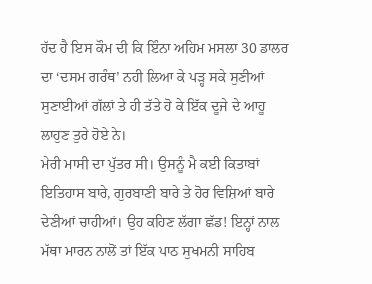ਹੱਦ ਹੈ ਇਸ ਕੌਮ ਦੀ ਕਿ ਇੰਨਾ ਅਹਿਮ ਮਸਲਾ 30 ਡਾਲਰ ਦਾ ‘ਦਸਮ ਗਰੰਥ’ ਨਹੀ ਲਿਆ ਕੇ ਪੜ੍ਹ ਸਕੇ ਸੁਣੀਆਂ ਸੁਣਾਈਆਂ ਗੱਲਾਂ ਤੇ ਹੀ ਤੱਤੇ ਹੋ ਕੇ ਇੱਕ ਦੂਜੇ ਦੇ ਆਹੂ ਲਾਹੁਣ ਤੁਰੇ ਹੋਏ ਨੇ।
ਮੇਰੀ ਮਾਸੀ ਦਾ ਪੁੱਤਰ ਸੀ। ਉਸਨੂੰ ਮੈ ਕਈ ਕਿਤਾਬਾਂ ਇਤਿਹਾਸ ਬਾਰੇ, ਗੁਰਬਾਣੀ ਬਾਰੇ ਤੇ ਹੋਰ ਵਿਸ਼ਿਆਂ ਬਾਰੇ ਦੇਣੀਆਂ ਚਾਹੀਆਂ। ਉਹ ਕਹਿਣ ਲੱਗਾ ਛੱਡ! ਇਨ੍ਹਾਂ ਨਾਲ ਮੱਥਾ ਮਾਰਨ ਨਾਲੋਂ ਤਾਂ ਇੱਕ ਪਾਠ ਸੁਖਮਨੀ ਸਾਹਿਬ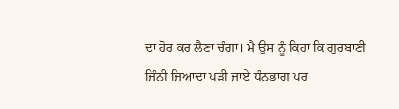ਦਾ ਹੋਰ ਕਰ ਲੈਣਾ ਚੰਗਾ। ਮੈ ਉਸ ਨੂੰ ਕਿਹਾ ਕਿ ਗੁਰਬਾਣੀ ਜਿੰਨੀ ਜਿਆਦਾ ਪੜੀ ਜਾਏ ਧੰਨਭਾਗ ਪਰ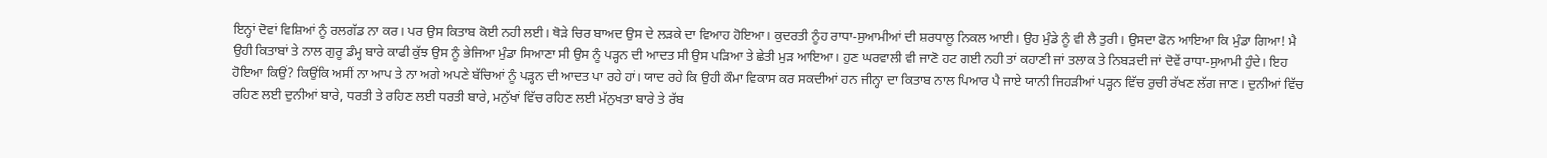ਇਨ੍ਹਾਂ ਦੋਵਾਂ ਵਿਸ਼ਿਆਂ ਨੂੰ ਰਲਗੱਡ ਨਾ ਕਰ। ਪਰ ਉਸ ਕਿਤਾਬ ਕੋਈ ਨਹੀ ਲਈ। ਥੋੜੇ ਚਿਰ ਬਾਅਦ ਉਸ ਦੇ ਲੜਕੇ ਦਾ ਵਿਆਹ ਹੋਇਆ। ਕੁਦਰਤੀ ਨੂੰਹ ਰਾਧਾ-ਸੁਆਮੀਆਂ ਦੀ ਸ਼ਰਧਾਲੂ ਨਿਕਲ ਆਈ। ਉਹ ਮੁੰਡੇ ਨੂੰ ਵੀ ਲੈ ਤੁਰੀ। ਉਸਦਾ ਫੋਨ ਆਇਆ ਕਿ ਮੁੰਡਾ ਗਿਆ! ਮੈ ਉਹੀ ਕਿਤਾਬਾਂ ਤੇ ਨਾਲ ਗੁਰੂ ਡੰਮ੍ਹ ਬਾਰੇ ਕਾਫੀ ਕੁੱਝ ਉਸ ਨੂੰ ਭੇਜਿਆ ਮੁੰਡਾ ਸਿਆਣਾ ਸੀ ਉਸ ਨੂੰ ਪੜ੍ਹਨ ਦੀ ਆਦਤ ਸੀ ਉਸ ਪੜਿਆ ਤੇ ਛੇਤੀ ਮੁੜ ਆਇਆ। ਹੁਣ ਘਰਵਾਲੀ ਵੀ ਜਾਣੋ ਹਟ ਗਈ ਨਹੀ ਤਾਂ ਕਹਾਣੀ ਜਾਂ ਤਲਾਕ ਤੇ ਨਿਬੜਦੀ ਜਾਂ ਦੋਵੇਂ ਰਾਧਾ-ਸੁਆਮੀ ਹੁੰਦੇ। ਇਹ ਹੋਇਆ ਕਿਉਂ? ਕਿਉਂਕਿ ਅਸੀਂ ਨਾ ਆਪ ਤੇ ਨਾ ਅਗੇ ਅਪਣੇ ਬੱਚਿਆਂ ਨੂੰ ਪੜ੍ਹਨ ਦੀ ਆਦਤ ਪਾ ਰਹੇ ਹਾਂ। ਯਾਦ ਰਹੇ ਕਿ ਉਹੀ ਕੌਮਾ ਵਿਕਾਸ ਕਰ ਸਕਦੀਆਂ ਹਨ ਜੀਨ੍ਹਾ ਦਾ ਕਿਤਾਬ ਨਾਲ ਪਿਆਰ ਪੈ ਜਾਏ ਯਾਨੀ ਜਿਹੜੀਆਂ ਪੜ੍ਹਨ ਵਿੱਚ ਰੁਚੀ ਰੱਖਣ ਲੱਗ ਜਾਣ। ਦੁਨੀਆਂ ਵਿੱਚ ਰਹਿਣ ਲਈ ਦੁਨੀਆਂ ਬਾਰੇ, ਧਰਤੀ ਤੇ ਰਹਿਣ ਲਈ ਧਰਤੀ ਬਾਰੇ, ਮਨੁੱਖਾਂ ਵਿੱਚ ਰਹਿਣ ਲਈ ਮੱਨੁਖਤਾ ਬਾਰੇ ਤੇ ਰੱਬ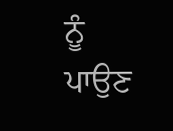ਨੂੰ ਪਾਉਣ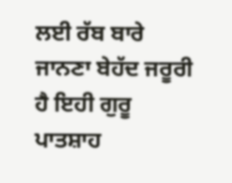ਲਈ ਰੱਬ ਬਾਰੇ ਜਾਨਣਾ ਬੇਹੱਦ ਜਰੂਰੀ ਹੈ ਇਹੀ ਗੁਰੂ ਪਾਤਸ਼ਾਹ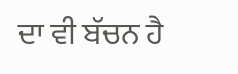ਦਾ ਵੀ ਬੱਚਨ ਹੈ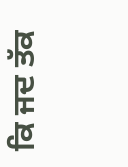ਕਿ ਜਦ ਤੱਕ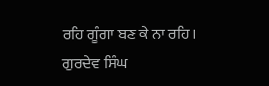ਰਹਿ ਗੂੰਗਾ ਬਣ ਕੇ ਨਾ ਰਹਿ।
ਗੁਰਦੇਵ ਸਿੰਘ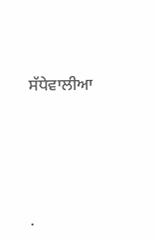ਸੱਧੇਵਾਲੀਆ




.